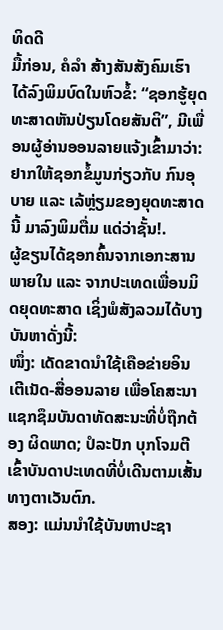ທິດດີ
ມື້ກ່ອນ, ຄໍລໍາ ສ້າງສັນສັງຄົມເຮົາ ໄດ້ລົງພິມບົດໃນຫົວຂໍ້: “ຊອກຮູ້ຍຸດທະສາດຫັນປ່ຽນໂດຍສັນຕິ”, ມີເພື່ອນຜູ້ອ່ານອອນລາຍແຈ້ງເຂົ້າມາວ່າ: ຢາກໃຫ້ຊອກຂໍ້ມູນກ່ຽວກັບ ກົນອຸບາຍ ແລະ ເລ້ຫຼ່ຽມຂອງຍຸດທະສາດນີ້ ມາລົງພິມຕື່ມ ແດ່ວ່າຊັ້ນ!.
ຜູ້ຂຽນໄດ້ຊອກຄົ້ນຈາກເອກະສານພາຍໃນ ແລະ ຈາກປະເທດເພື່ອນມິດຍຸດທະສາດ ເຊິ່ງພໍສັງລວມໄດ້ບາງບັນຫາດັ່ງນີ້:
ໜຶ່ງ: ເດັດຂາດນຳໃຊ້ເຄືອຂ່າຍອິນເຕີເນັດ-ສື່ອອນລາຍ ເພື່ອໂຄສະນາແຊກຊຶມບັນດາທັດສະນະທີ່ບໍ່ຖືກຕ້ອງ ຜິດພາດ; ປໍລະປັກ ບຸກໂຈມຕີ ເຂົ້າບັນດາປະເທດທີ່ບໍ່ເດີນຕາມເສັ້ນທາງຕາເວັນຕົກ.
ສອງ: ແມ່ນນຳໃຊ້ບັນຫາປະຊາ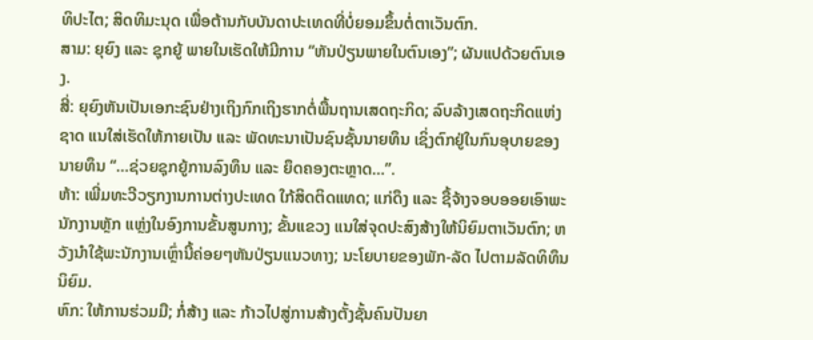ທິປະໄຕ; ສິດທິມະນຸດ ເພື່ອຕ້ານກັບບັນດາປະເທດທີ່ບໍ່ຍອມຂຶ້ນຕໍ່ຕາເວັນຕົກ.
ສາມ: ຍຸຍົງ ແລະ ຊຸກຍູ້ ພາຍໃນເຮັດໃຫ້ມີການ “ຫັນປ່ຽນພາຍໃນຕົນເອງ”; ຜັນແປດ້ວຍຕົນເອງ.
ສີ່: ຍຸຍົງຫັນເປັນເອກະຊົນຢ່າງເຖິງກົກເຖິງຮາກຕໍ່ພື້ນຖານເສດຖະກິດ; ລົບລ້າງເສດຖະກິດແຫ່ງຊາດ ແນໃສ່ເຮັດໃຫ້ກາຍເປັນ ແລະ ພັດທະນາເປັນຊົນຊັ້ນນາຍທຶນ ເຊິ່ງຕົກຢູ່ໃນກົນອຸບາຍຂອງນາຍທຶນ “…ຊ່ວຍຊຸກຍູ້ການລົງທຶນ ແລະ ຍຶດຄອງຕະຫຼາດ…”.
ຫ້າ: ເພີ່ມທະວີວຽກງານການຕ່າງປະເທດ ໃກ້ສິດຕິດແທດ; ແກ່ດຶງ ແລະ ຊື້ຈ້າງຈອບອອຍເອົາພະນັກງານຫຼັກ ແຫຼ່ງໃນອົງການຂັ້ນສູນກາງ; ຂັ້ນແຂວງ ແນໃສ່ຈຸດປະສົງສ້າງໃຫ້ນິຍົມຕາເວັນຕົກ; ຫວັງນຳໃຊ້ພະນັກງານເຫຼົ່ານີ້ຄ່ອຍໆຫັນປ່ຽນແນວທາງ; ນະໂຍບາຍຂອງພັກ-ລັດ ໄປຕາມລັດທິທຶນນິຍົມ.
ຫົກ: ໃຫ້ການຮ່ວມມື; ກໍ່ສ້າງ ແລະ ກ້າວໄປສູ່ການສ້າງຕັ້ງຊັ້ນຄົນປັນຍາ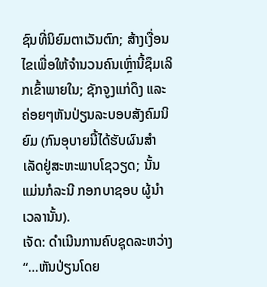ຊົນທີ່ນິຍົມຕາເວັນຕົກ; ສ້າງເງື່ອນໄຂເພື່ອໃຫ້ຈຳນວນຄົນເຫຼົ່ານີ້ຊຶມເລິກເຂົ້າພາຍໃນ; ຊັກຈູງແກ່ດຶງ ແລະ ຄ່ອຍໆຫັນປ່ຽນລະບອບສັງຄົມນິຍົມ (ກົນອຸບາຍນີ້ໄດ້ຮັບຜົນສຳເລັດຢູ່ສະຫະພາບໂຊວຽດ; ນັ້ນແມ່ນກໍລະນີ ກອກບາຊອບ ຜູ້ນໍາເວລານັ້ນ).
ເຈັດ: ດຳເນີນການຄົບຊຸດລະຫວ່າງ “…ຫັນປ່ຽນໂດຍ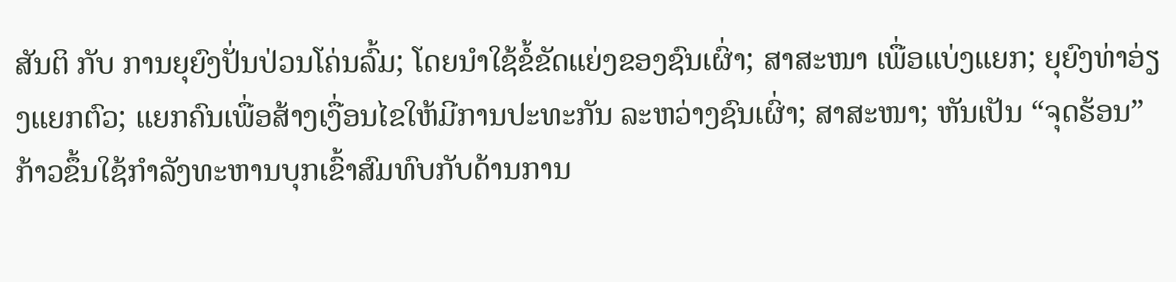ສັນຕິ ກັບ ການຍຸຍົງປັ່ນປ່ວນໂຄ່ນລົ້ມ; ໂດຍນຳໃຊ້ຂໍ້ຂັດແຍ່ງຂອງຊົນເຜົ່າ; ສາສະໜາ ເພື່ອແບ່ງແຍກ; ຍຸຍົງທ່າອ່ຽງແຍກຕົວ; ແຍກຄົນເພື່ອສ້າງເງື່ອນໄຂໃຫ້ມີການປະທະກັນ ລະຫວ່າງຊົນເຜົ່າ; ສາສະໜາ; ຫັນເປັນ “ຈຸດຮ້ອນ” ກ້າວຂຶ້ນໃຊ້ກຳລັງທະຫານບຸກເຂົ້າສົມທົບກັບດ້ານການ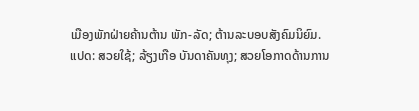ເມືອງພັກຝ່າຍຄ້ານຕ້ານ ພັກ-ລັດ; ຕ້ານລະບອບສັງຄົມນິຍົມ.
ແປດ: ສວຍໃຊ້; ລ້ຽງເກືອ ບັນດາຄັນທຸງ; ສວຍໂອກາດດ້ານການ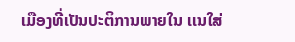ເມືອງທີ່ເປັນປະຕິການພາຍໃນ ເເນໃສ່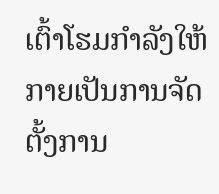ເຕົ້າໂຮມກຳລັງໃຫ້ກາຍເປັນການຈັດຕັ້ງການ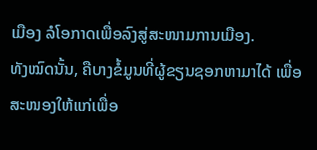ເມືອງ ລໍໂອກາດເພື່ອລົງສູ່ສະໜາມການເມືອງ.
ທັງໝົດນັ້ນ, ຄືບາງຂໍ້ມູນທີ່ຜູ້ຂຽນຊອກຫາມາໄດ້ ເພື່ອສະໜອງໃຫ້ແກ່ເພື່ອ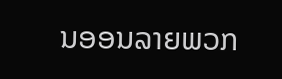ນອອນລາຍພວກ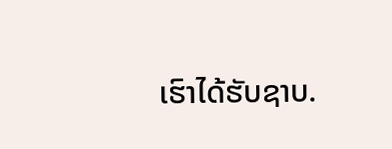ເຮົາໄດ້ຮັບຊາບ.